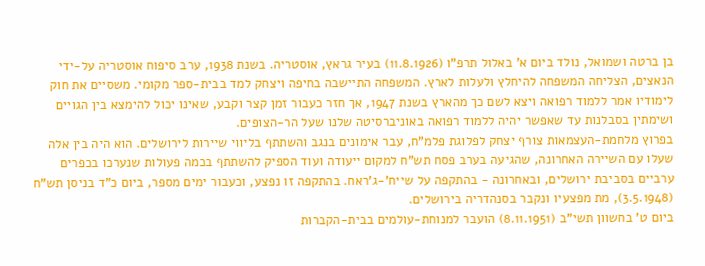בן ברטה ושמואל, נולד ביום א' באלול תרפ"ו (11.8.1926) בעיר גראץ, אוסטריה. בשנת 1938, ערב סיפוח אוסטריה על-ידי הנאצים, הצליחה המשפחה להיחלץ ולעלות לארץ. המשפחה התיישבה בחיפה ויצחק למד בבית-ספר מקומי. משסיים את חוק לימודיו אמר ללמוד רפואה ויצא לשם כך מהארץ בשנת 1947, אך חזר כעבור זמן קצר וקבע, שאינו יכול להימצא בין הגויים ושימתין בסבלנות עד שאפשר יהיה ללמוד רפואה באוניברסיטה שלנו שעל הר-הצופים.
בפרוץ מלחמת-העצמאות צורף יצחק לפלוגת פלמ"ח, עבר אימונים בנגב והשתתף בליווי שיירות לירושלים. הוא היה בין אלה שעלו עם השיירה האחרונה, שהגיעה בערב פסח תש"ח למקום ייעודה ועוד הספיק להשתתף בכמה פעולות שנערכו בכפרים ערביים בסביבת ירושלים, ובאחרונה - בהתקפה על שייח'-ג'ראח. בהתקפה זו נפצע, וכעבור ימים מספר, ביום כ"ד בניסן תש"ח (3.5.1948), מת מפצעיו ונקבר בסנהדריה בירושלים.
ביום ט' בחשוון תשי"ב (8.11.1951) הועבר למנוחת-עולמים בבית-הקברות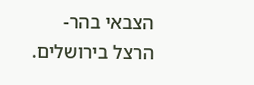הצבאי בהר- הרצל בירושלים.